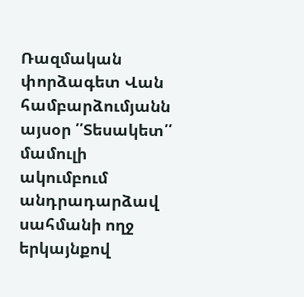Ռազմական փորձագետ Վան համբարձումյանն այսօր ՛՛Տեսակետ՛՛ մամուլի ակումբում անդրադարձավ սահմանի ողջ երկայնքով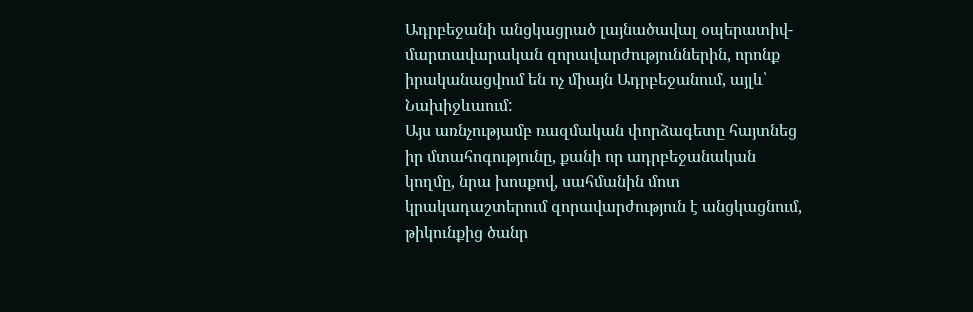Ադրբեջանի անցկացրած լայնածավալ օպերատիվ-մարտավարական զորավարժություններին, որոնք իրականացվում են ոչ միայն Ադրբեջանում, այլև՝ Նախիջևաում:
Այս առնչությամբ ռազմական փորձագետը հայտնեց իր մտահոգությունը, քանի որ ադրբեջանական կողմը, նրա խոսքով, սահմանին մոտ կրակադաշտերում զորավարժություն է անցկացնում, թիկունքից ծանր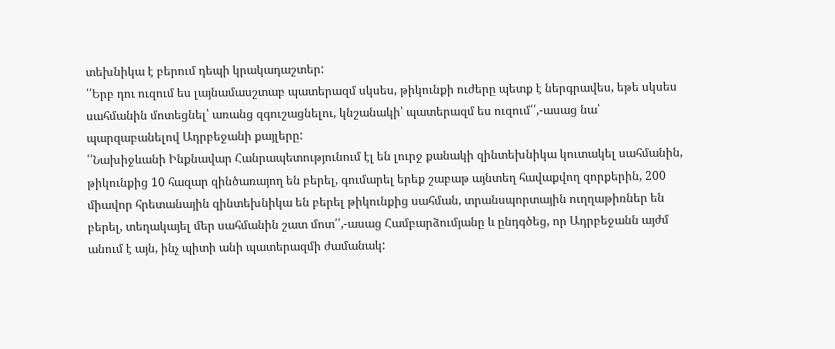տեխնիկա է բերում դեպի կրակադաշտեր:
՛՛Երբ դու ուզում ես լայնամասշտաբ պատերազմ սկսես, թիկունքի ուժերը պետք է ներգրավես, եթե սկսես սահմանին մոտեցնել՝ առանց զգուշացնելու, կնշանակի՝ պատերազմ ես ուզում՛՛,-ասաց նա՝ պարզաբանելով Ադրբեջանի քայլերը:
՛՛Նախիջևանի Ինքնավար Հանրապետությունում էլ են լուրջ քանակի զինտեխնիկա կուտակել սահմանին, թիկունքից 10 հազար զինծառայող են բերել, գումարել երեք շաբաթ այնտեղ հավաքվող զորքերին, 200 միավոր հրետանային զինտեխնիկա են բերել թիկունքից սահման, տրանսպորտային ուղղաթիռներ են բերել, տեղակայել մեր սահմանին շատ մոտ՛՛,-ասաց Համբարձումյանը և ընդգծեց, որ Ադրբեջանն այժմ անում է այն, ինչ պիտի անի պատերազմի ժամանակ: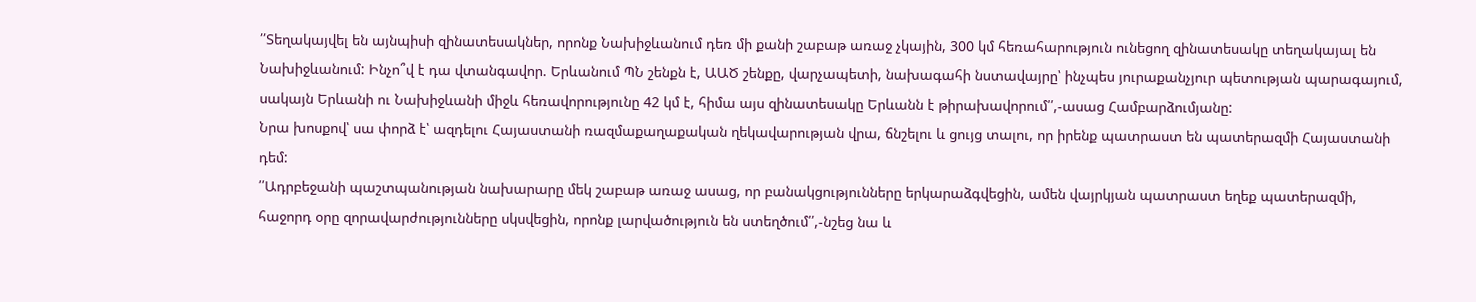՛՛Տեղակայվել են այնպիսի զինատեսակներ, որոնք Նախիջևանում դեռ մի քանի շաբաթ առաջ չկային, 300 կմ հեռահարություն ունեցող զինատեսակը տեղակայալ են Նախիջևանում: Ինչո՞վ է դա վտանգավոր. Երևանում ՊՆ շենքն է, ԱԱԾ շենքը, վարչապետի, նախագահի նստավայրը՝ ինչպես յուրաքանչյուր պետության պարագայում, սակայն Երևանի ու Նախիջևանի միջև հեռավորությունը 42 կմ է, հիմա այս զինատեսակը Երևանն է թիրախավորում՛՛,-ասաց Համբարձումյանը:
Նրա խոսքով՝ սա փորձ է՝ ազդելու Հայաստանի ռազմաքաղաքական ղեկավարության վրա, ճնշելու և ցույց տալու, որ իրենք պատրաստ են պատերազմի Հայաստանի դեմ:
՛՛Ադրբեջանի պաշտպանության նախարարը մեկ շաբաթ առաջ ասաց, որ բանակցությունները երկարաձգվեցին, ամեն վայրկյան պատրաստ եղեք պատերազմի, հաջորդ օրը զորավարժությունները սկսվեցին, որոնք լարվածություն են ստեղծում՛՛,-նշեց նա և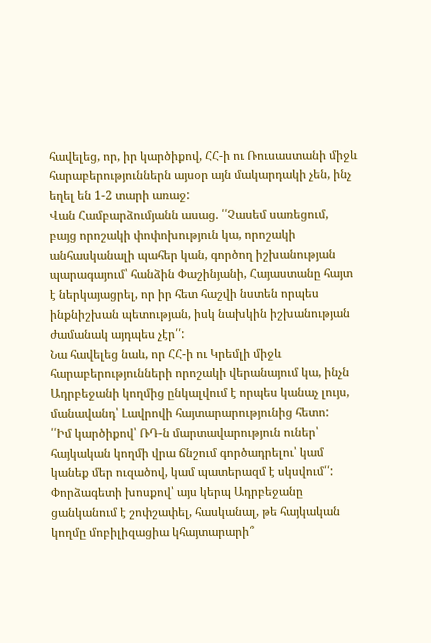հավելեց, որ, իր կարծիքով, ՀՀ-ի ու Ռուսաստանի միջև հարաբերություններն այսօր այն մակարդակի չեն, ինչ եղել են 1-2 տարի առաջ:
Վան Համբարձումյանն ասաց. ՛՛Չասեմ սառեցում, բայց որոշակի փոփոխություն կա, որոշակի անհասկանալի պահեր կան, գործող իշխանության պարագայում՝ հանձին Փաշինյանի, Հայաստանը հայտ է ներկայացրել, որ իր հետ հաշվի նստեն որպես ինքնիշխան պետության, իսկ նախկին իշխանության ժամանակ այդպես չէր՛՛:
Նա հավելեց նաև, որ ՀՀ-ի ու Կրեմլի միջև հարաբերությունների որոշակի վերանայում կա, ինչն Ադրբեջանի կողմից ընկալվում է որպես կանաչ լույս, մանավանդ՝ Լավրովի հայտարարությունից հետո:
՛՛Իմ կարծիքով՝ ՌԴ-ն մարտավարություն ուներ՝ հայկական կողմի վրա ճնշում գործադրելու՝ կամ կանեք մեր ուզածով, կամ պատերազմ է սկսվում՛՛:
Փորձագետի խոսքով՝ այս կերպ Ադրբեջանը ցանկանում է շոփշափել, հասկանալ, թե հայկական կողմը մոբիլիզացիա կհայտարարի՞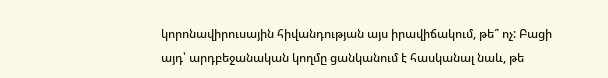կորոնավիրուսային հիվանդության այս իրավիճակում, թե՞ ոչ: Բացի այդ՝ արդբեջանական կողմը ցանկանում է հասկանալ նաև, թե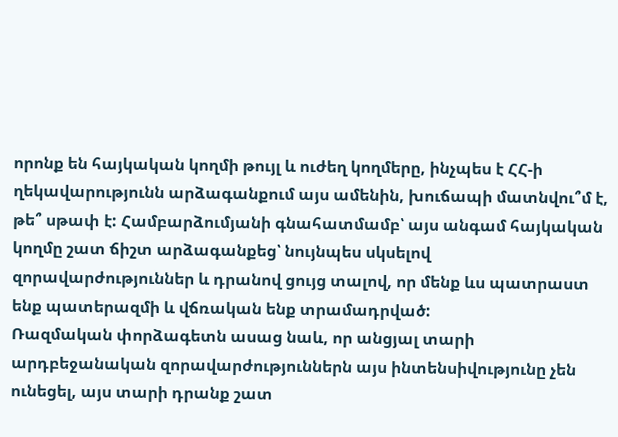որոնք են հայկական կողմի թույլ և ուժեղ կողմերը, ինչպես է ՀՀ-ի ղեկավարությունն արձագանքում այս ամենին, խուճապի մատնվու՞մ է, թե՞ սթափ է: Համբարձումյանի գնահատմամբ՝ այս անգամ հայկական կողմը շատ ճիշտ արձագանքեց՝ նույնպես սկսելով զորավարժություններ և դրանով ցույց տալով, որ մենք ևս պատրաստ ենք պատերազմի և վճռական ենք տրամադրված:
Ռազմական փորձագետն ասաց նաև, որ անցյալ տարի արդբեջանական զորավարժություններն այս ինտենսիվությունը չեն ունեցել, այս տարի դրանք շատ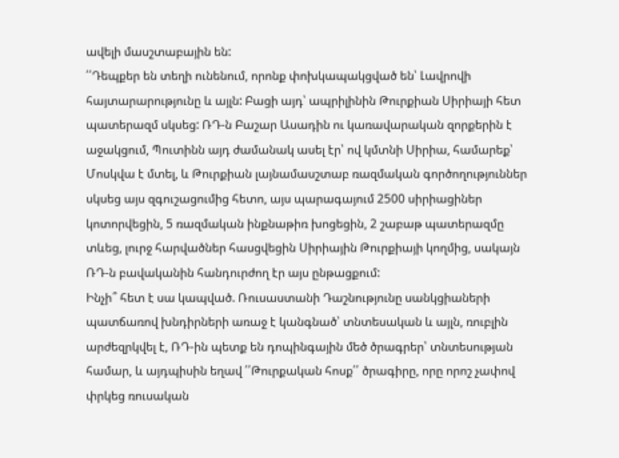ավելի մասշտաբային են:
՛՛Դեպքեր են տեղի ունենում, որոնք փոխկապակցված են՝ Լավրովի հայտարարությունը և այլն: Բացի այդ՝ ապրիլինին Թուրքիան Սիրիայի հետ պատերազմ սկսեց: ՌԴ-ն Բաշար Ասադին ու կառավարական զորքերին է աջակցում, Պուտինն այդ ժամանակ ասել էր՝ ով կմտնի Սիրիա, համարեք՝ Մոսկվա է մտել, և Թուրքիան լայնամասշտաբ ռազմական գործողություններ սկսեց այս զգուշացումից հետո, այս պարագայում 2500 սիրիացիներ կոտորվեցին, 5 ռազմական ինքնաթիռ խոցեցին, 2 շաբաթ պատերազմը տևեց, լուրջ հարվածներ հասցվեցին Սիրիային Թուրքիայի կողմից, սակայն ՌԴ-ն բավականին հանդուրժող էր այս ընթացքում:
Ինչի՞ հետ է սա կապված. Ռուսաստանի Դաշնությունը սանկցիաների պատճառով խնդիրների առաջ է կանգնած՝ տնտեսական և այլն, ռուբլին արժեզրկվել է, ՌԴ-ին պետք են դոպինգային մեծ ծրագրեր՝ տնտեսության համար, և այդպիսին եղավ ՛՛Թուրքական հոսք՛՛ ծրագիրը, որը որոշ չափով փրկեց ռուսական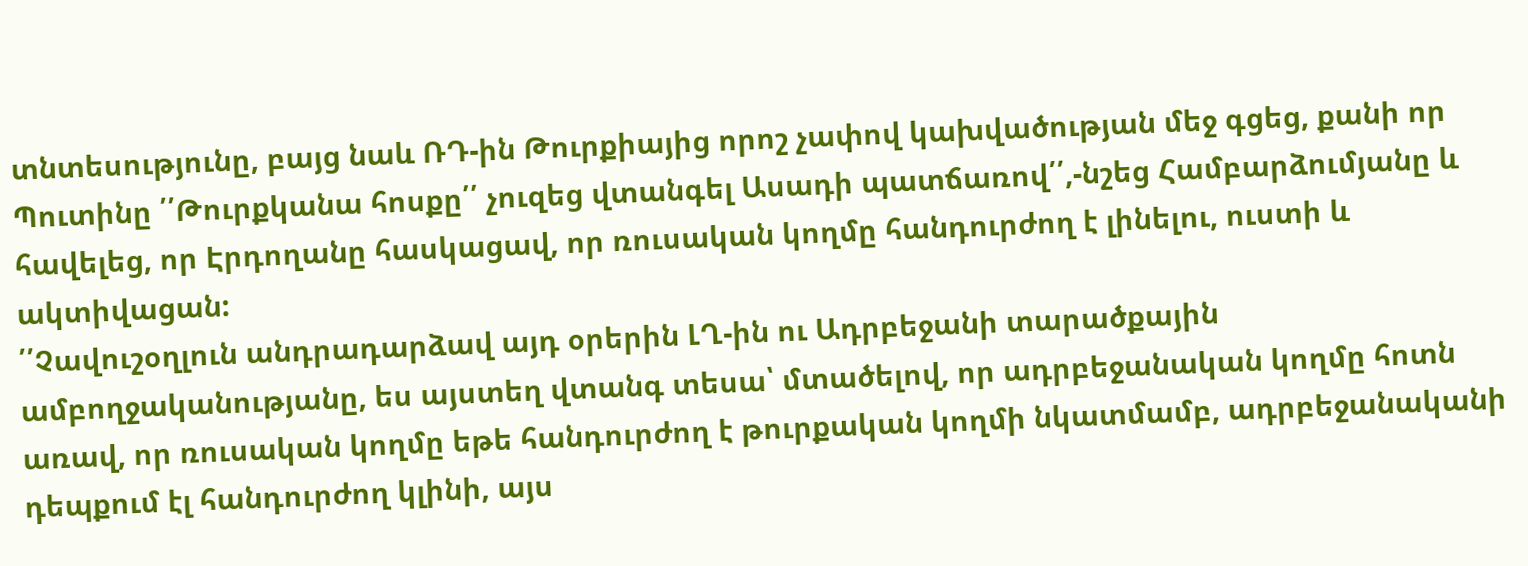տնտեսությունը, բայց նաև ՌԴ-ին Թուրքիայից որոշ չափով կախվածության մեջ գցեց, քանի որ Պուտինը ՛՛Թուրքկանա հոսքը՛՛ չուզեց վտանգել Ասադի պատճառով՛՛,-նշեց Համբարձումյանը և հավելեց, որ Էրդողանը հասկացավ, որ ռուսական կողմը հանդուրժող է լինելու, ուստի և ակտիվացան:
՛՛Չավուշօղլուն անդրադարձավ այդ օրերին ԼՂ-ին ու Ադրբեջանի տարածքային ամբողջականությանը, ես այստեղ վտանգ տեսա՝ մտածելով, որ ադրբեջանական կողմը հոտն առավ, որ ռուսական կողմը եթե հանդուրժող է թուրքական կողմի նկատմամբ, ադրբեջանականի դեպքում էլ հանդուրժող կլինի, այս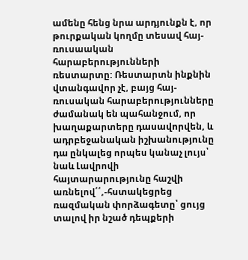ամենը հենց նրա արդյունքն է, որ թուրքական կողմը տեսավ հայ-ռուսաական հարաբերությունների ռեստարտը: Ռեստարտն ինքնին վտանգավոր չէ, բայց հայ-ռուսական հարաբերությունները ժամանակ են պահանջում, որ խաղաքարտերը դասավորվեն, և ադրբեջանական իշխանությունը դա ընկալեց որպես կանաչ լույս՝ նաև Լավրովի հայտարարությունը հաշվի առնելով՛՛,-հստակեցրեց ռազմական փորձագետը՝ ցույց տալով իր նշած դեպքերի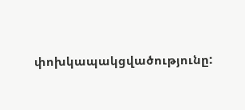փոխկապակցվածությունը: